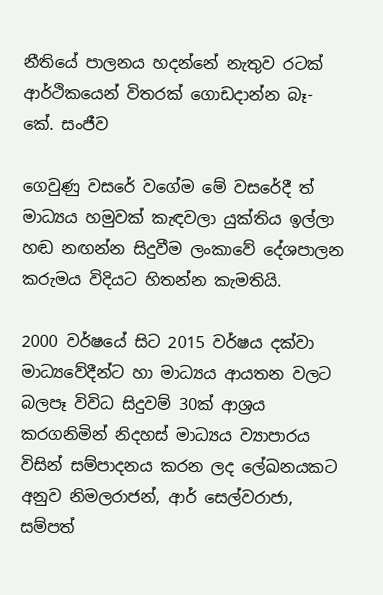නීතියේ පාලනය හදන්නේ නැතුව රටක් ආර්ථිකයෙන් විතරක් ගොඩදාන්න බෑ- කේ. සංජීව

ගෙවුණු වසරේ වගේම මේ වසරේදී ත් මාධ්‍යය හමුවක් කැඳවලා යුක්තිය ඉල්ලා හඬ නඟන්න සිදුවීම ලංකාවේ දේශපාලන කරුමය විදියට හිතන්න කැමතියි.

2000 වර්ෂයේ සිට 2015 වර්ෂය දක්වා මාධ්‍යවේදීන්ට හා මාධ්‍යය ආයතන වලට බලපෑ විවිධ සිදුවම් 30ක් ආශ්‍රය කරගනිමින් නිදහස් මාධ්‍යය ව්‍යාපාරය විසින් සම්පාදනය කරන ලද ලේඛනයකට අනුව නිමලරාජන්, ආර් සෙල්වරාජා, සම්පත්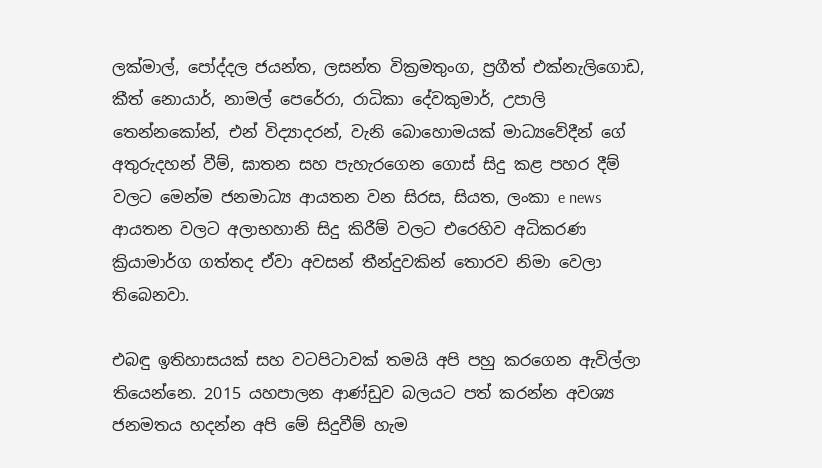ලක්මාල්, පෝද්දල ජයන්ත, ලසන්ත වික්‍රමතුංග, ප්‍රගීත් එක්නැලිගොඩ, කීත් නොයාර්, නාමල් පෙරේරා, රාධිකා දේවකුමාර්, උපාලි තෙන්නකෝන්, එන් විද්‍යාදරන්, වැනි බොහොමයක් මාධ්‍යවේදීන් ගේ අතුරුදහන් වීම්, ඝාතන සහ පැහැරගෙන ගොස් සිදු කළ පහර දීම් වලට මෙන්ම ජනමාධ්‍ය ආයතන වන සිරස, සියත, ලංකා e news ආයතන වලට අලාභහානි සිදු කිරීම් වලට එරෙහිව අධිකරණ ක්‍රියාමාර්ග ගත්තද ඒවා අවසන් තීන්දුවකින් තොරව නිමා වෙලා තිබෙනවා.

එබඳු ඉතිහාසයක් සහ වටපිටාවක් තමයි අපි පහු කරගෙන ඇවිල්ලා තියෙන්නෙ. 2015 යහපාලන ආණ්ඩුව බලයට පත් කරන්න අවශ්‍ය ජනමතය හදන්න අපි මේ සිදුවීම් හැම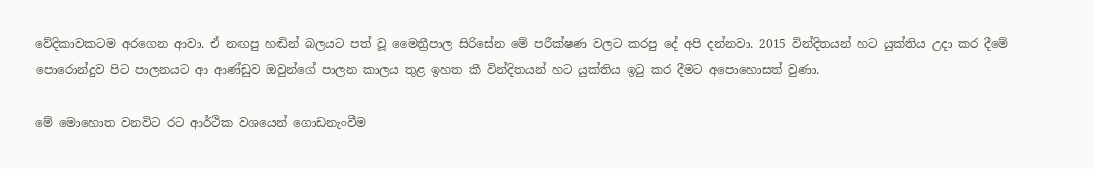වේදිකාවකටම අරගෙන ආවා. ඒ නඟපු හඬින් බලයට පත් වූ මෛත්‍රීපාල සිරිසේන මේ පරීක්ෂණ වලට කරපු දේ අපි දන්නවා. 2015 වින්දිතයන් හට යුක්තිය උදා කර දීමේ පොරොන්දුව පිට පාලනයට ආ ආණ්ඩුව ඔවුන්ගේ පාලන කාලය තුළ ඉහත කී වින්දිතයන් හට යුක්තිය ඉටු කර දීමට අපොහොසත් වුණා.

මේ මොහොත වනවිට රට ආර්ථික වශයෙන් ගොඩනැංවීම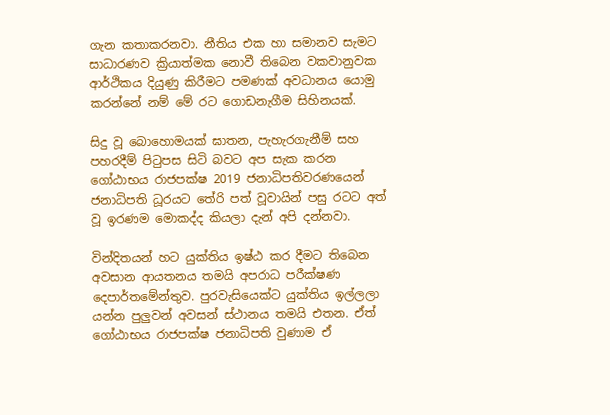ගැන කතාකරනවා. නීතිය එක හා සමානව සැමට සාධාරණව ක්‍රියාත්මක නොවී තිබෙන වකවානුවක ආර්ථිකය දියුණු කිරීමට පමණක් අවධානය යොමු කරන්නේ නම් මේ රට ගොඩනැගීම සිහිනයක්.

සිදු වූ බොහොමයක් ඝාතන, පැහැරගැනීම් සහ පහරදීම් පිටුපස සිටි බවට අප සැක කරන ගෝඨාභය රාජපක්ෂ 2019 ජනාධිපතිවරණයෙන් ජනාධිපති ධූරයට තේරි පත් වූවායින් පසු රටට අත් වූ ඉරණම මොකද්ද කියලා දැන් අපි දන්නවා.

වින්දිතයන් හට යුක්තිය ඉෂ්ඨ කර දීමට තිබෙන අවසාන ආයතනය තමයි අපරාධ පරීක්ෂණ දෙපාර්තමේන්තුව. පුරවැසියෙක්ට යුක්තිය ඉල්ලලා යන්න පුලුවන් අවසන් ස්ථානය තමයි එතන. ඒත් ගෝඨාභය රාජපක්ෂ ජනාධිපති වුණාම ඒ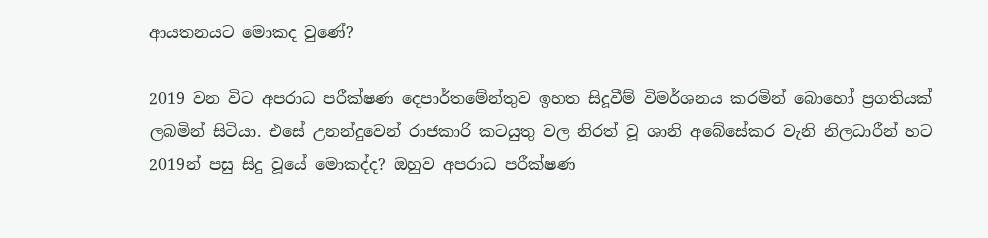ආයතනයට මොකද වුණේ?

2019 වන විට අපරාධ පරීක්ෂණ දෙපාර්තමේන්තුව ඉහත සිදූවීම් විමර්ශනය කරමින් බොහෝ ප්‍රගතියක් ලබමින් සිටියා. එසේ උනන්දුවෙන් රාජකාරි කටයුතු වල නිරත් වූ ශානි අබේසේකර වැනි නිලධාරීන් හට 2019න් පසු සිදු වූයේ මොකද්ද? ඔහුව අපරාධ පරීක්ෂණ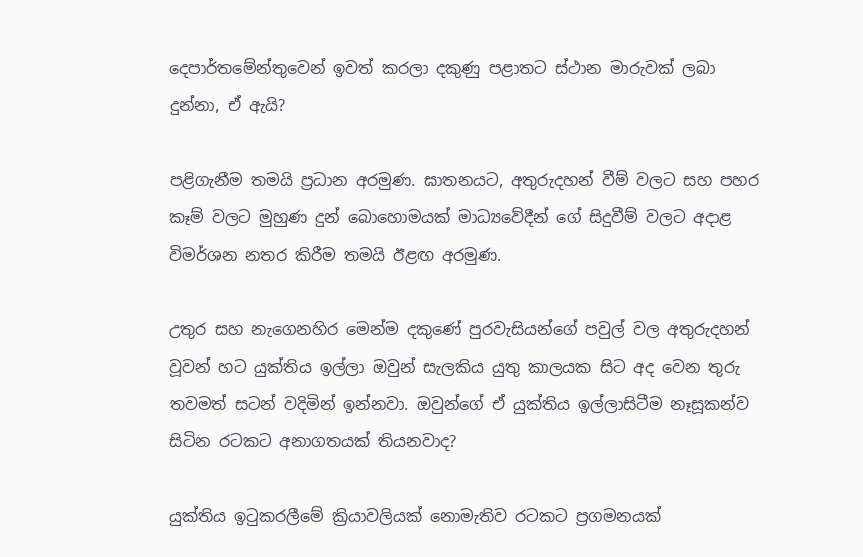දෙපාර්තමේන්තුවෙන් ඉවත් කරලා දකුණු පළාතට ස්ථාන මාරුවක් ලබා දුන්නා, ඒ ඇයි?

පළිගැනීම තමයි ප්‍රධාන අරමුණ. ඝාතනයට, අතුරුදහන් වීම් වලට සහ පහර කෑම් වලට මුහුණ දුන් බොහොමයක් මාධ්‍යවේදීන් ගේ සිදුවීම් වලට අදාළ විමර්ශන නතර කිරීම තමයි ඊළඟ අරමුණ.

උතුර සහ නැගෙනහිර මෙන්ම දකුණේ පුරවැසියන්ගේ පවුල් වල අතුරුදහන් වූවන් හට යුක්තිය ඉල්ලා ඔවුන් සැලකිය යුතු කාලයක සිට අද වෙන තුරු තවමත් සටන් වදිමින් ඉන්නවා. ඔවුන්ගේ ඒ යුක්තිය ඉල්ලාසිටීම නෑසූකන්ව සිටින රටකට අනාගතයක් තියනවාද?

යුක්තිය ඉටුකරලීමේ ක්‍රියාවලියක් නොමැතිව රටකට ප්‍රගමනයක්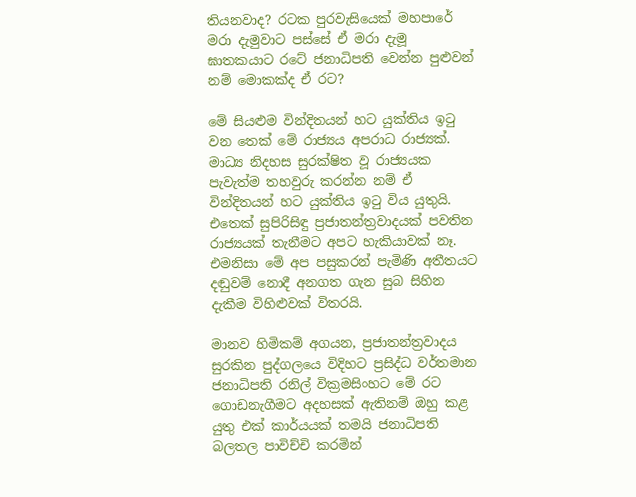තියනවාද? රටක පුරවැසියෙක් මහපාරේ මරා දැමුවාට පස්සේ ඒ මරා දැමූ ඝාතකයාට රටේ ජනාධිපති වෙන්න පුළුවන් නම් මොකක්ද ඒ රට?

මේ සියළුම වින්දිතයන් හට යුක්තිය ඉටු වන තෙක් මේ රාජ්‍යය අපරාධ රාජ්‍යක්.
මාධ්‍ය නිදහස සුරක්ෂිත වූ රාජ්‍යයක පැවැත්ම තහවුරු කරන්න නම් ඒ වින්දිතයන් හට යුක්තිය ඉටු විය යුතුයි. එතෙක් සුපිරිසිඳු ප්‍රජාතන්ත්‍රවාදයක් පවතින රාජ්‍යයක් තැනීමට අපට හැකියාවක් නෑ. එමනිසා මේ අප පසුකරන් පැමිණි අතීතයට දඬුවම් නොදී අනගත ගැන සුබ සිහින දැකීම විහිළුවක් විතරයි.

මානව හිමිකම් අගයන, ප්‍රජාතන්ත්‍රවාදය සුරකින පුද්ගලයෙ විදිහට ප්‍රසිද්ධ වර්තමාන ජනාධිපති රනිල් වික්‍රමසිංහට මේ රට ගොඩනැගීමට අදහසක් ඇතිනම් ඔහු කළ යුතු එක් කාර්යයක් තමයි ජනාධිපති බලතල පාවිච්චි කරමින්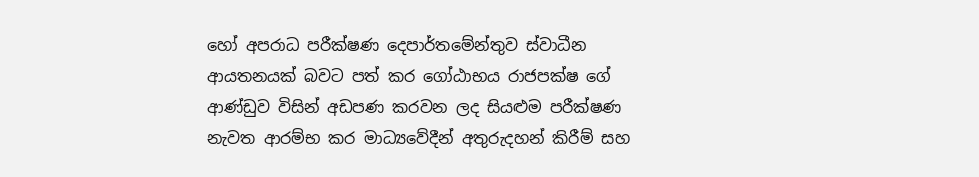හෝ අපරාධ පරීක්ෂණ දෙපාර්තමේන්තුව ස්වාධීන ආයතනයක් බවට පත් කර ගෝඨාභය රාජපක්ෂ ගේ ආණ්ඩුව විසින් අඩපණ කරවන ලද සියළුම පරීක්ෂණ නැවත ආරම්භ කර මාධ්‍යවේදීන් අතුරුදහන් කිරීම් සහ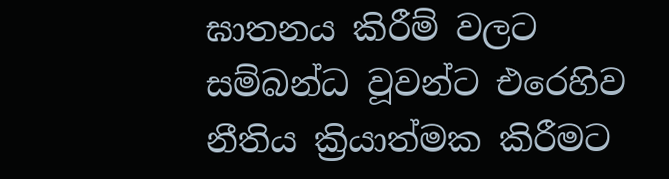ඝාතනය කිරීම් වලට සම්බන්ධ වූවන්ට එරෙහිව නීතිය ක්‍රියාත්මක කිරීමට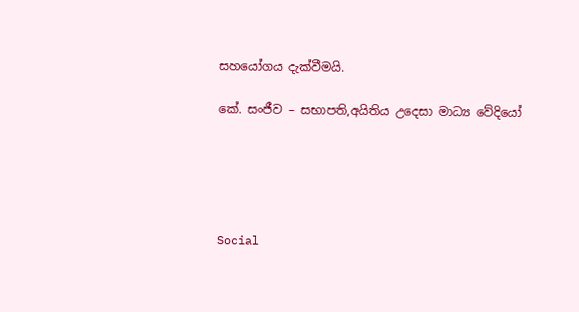සහයෝගය දැක්වීමයි.

කේ. සංජීව – සභාපති,අයිතිය උදෙසා මාධ්‍ය වේදියෝ





Social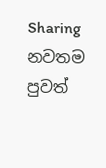Sharing
නවතම පුවත්